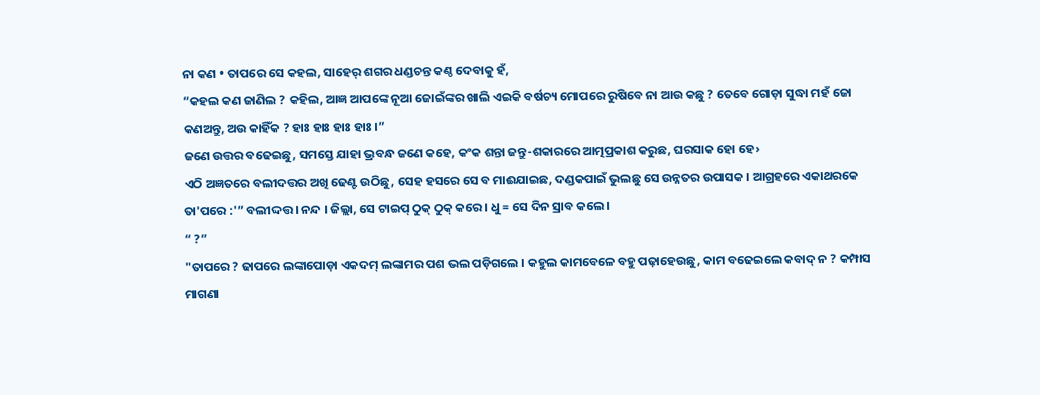ନା କଣ • ତାପରେ ସେ କହଲ, ସାହେର୍ ଶଗର ଧଣ୍ଡଚନ୍ତ କଣ୍ଠ ଦେବାକୁ ହଁ,
“କହଲ କଣ ଜାଣିଲ ? କହିଲ, ଆଜ୍ଞ ଆପଙ୍କେ ନୂଆ ଜୋଇଁଙ୍କର ଖାଲି ଏଇକି ବର୍ଷଚ୍ୟ ମୋପରେ ରୁଷିବେ ନା ଆଉ କଛୁ ? ତେବେ ଗୋଡ଼ା ସୁଦ୍ଧା ମହଁ ଜୋ କଣଅନ୍ତୁ, ଅଉ କାହିଁକ ? ହାଃ ହାଃ ହାଃ ହାଃ ।”
ଜଣେ ଉତ୍ତର ବଢେଇଛୁ, ସମସ୍ତେ ଯାହା ଭ୍ରବନ୍ଧ ଜଣେ କହେ, କଂକ ଶନ୍ତା ଜନ୍ତୁ-ଶକାରରେ ଆତ୍ମପ୍ରକାଶ କରୁଛ, ଘରସାକ ହୋ ହେ›
ଏଠି ଅଜ୍ଞତରେ ବଲୀଦତ୍ତର ଅଖି ଢେଣ୍ଟ ଉଠିଛୁ, ସେହ ହସରେ ସେ ବ ମାଈଯାଇଛ, ଦଣ୍ଡକପାଇଁ ଭୁଲଛୁ ସେ ଉନ୍ନତର ଉପାସକ । ଆଗ୍ରହରେ ଏକାଥରକେ ତା'ପରେ :'” ବଲୀଦ୍ଦତ୍ତ । ନନ୍ଦ । ଜିଲ୍ଲା, ସେ ଟାଇପ୍ ଠୁକ୍ ଠୁକ୍ କରେ । ଧୁ = ସେ ଦିନ ସ୍ରାବ କଲେ ।
“ ?”
"ତାପରେ ? ଢାପରେ ଲଙ୍କାପୋଡ଼ା ଏକଦମ୍ ଲଙ୍କାମର ପଶ ଭଲ ପଡ଼ିଗଲେ । କହୁଲ କାମବେଳେ ବହୁ ପଢ଼ାହେଉଛୁ, କାମ ବଢେଇଲେ କବାଦ୍ ନ ? କମ୍ପାସ ମାଗଣା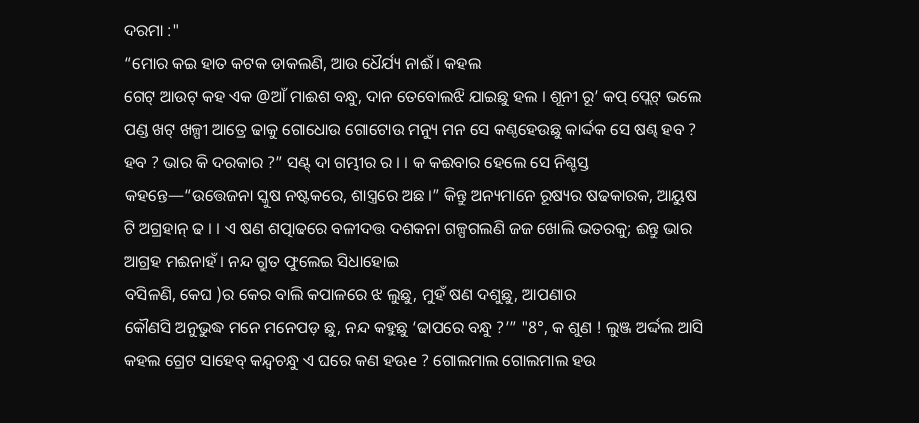ଦରମା :"
“ମୋର କଇ ହାତ କଟକ ଡାକଲଣି, ଆଉ ଧୈର୍ଯ୍ୟ ନାଈଁ । କହଲ
ଗେଟ୍ ଆଉଟ୍ କହ ଏକ @ଆଁ ମାଈଶ ବନ୍ଧୁ, ଦାନ ତେବୋଲଝି ଯାଇଛୁ ହଲ । ଶୂନୀ ରୂ’ କପ୍ ପ୍ଲେଟ୍ ଭଲେ ପଣ୍ଡ ଖଟ୍ ଖଳ୍ପୀ ଆତ୍ରେ ଢାକୁ ଗୋଧୋଉ ଗୋଟୋଉ ମନ୍ୟୁ ମନ ସେ କଣ୍ଠହେଉଛୁ କାର୍ଦ୍ଦକ ସେ ଷଣ୍ଢ ହବ ? ହବ ? ଭାର କି ଦରକାର ?” ସଣ୍ଟ୍ ଦା ଗମ୍ଭୀର ର । । କ କଈବାର ହେଲେ ସେ ନିଶ୍ଚସ୍ତ କହନ୍ତେ—“ଉତ୍ତେଜନା ସ୍କୁଷ ନଷ୍ଟକରେ, ଶାସ୍ତ୍ରରେ ଅଛ ।” କିନ୍ତୁ ଅନ୍ୟମାନେ ରୂଷ୍ୟର ଷଢକାରକ, ଆୟୁଷ ଟି ଅଗ୍ରହାନ୍ ଢ । । ଏ ଷଣ ଶତ୍ପାଢରେ ବଳୀଦତ୍ତ ଦଶକନା ଗଳ୍ପଗଲଣି ଜଜ ଖୋଲି ଭତରକୁ; ଈନ୍ତୁ ଭାର ଆଗ୍ରହ ମଈନାହଁ । ନନ୍ଦ ଗ୍ରୁତ ଫୁଲେଇ ସିଧାହୋଇ
ବସିଳଣି, କେଘ )ର କେର ବାଲି କପାଳରେ ଝ ଲୁଛୁ, ମୁହଁ ଷଣ ଦଶୁଛୁ, ଆପଣାର
କୌଣସି ଅନୁଭୁଦ୍ଧ ମନେ ମନେପଡ଼ ଛୁ, ନନ୍ଦ କହୁଛୁ ‘ଢାପରେ ବନ୍ଧୁ ?’” "8°, କ ଶୁଣ ! ଲୁଞ୍ଜ ଅର୍ଦ୍ଦଲ ଆସି କହଲ ଗ୍ରେଟ ସାହେବ୍ କନ୍ଦ୍ବଚନ୍ଧୁ ଏ ଘରେ କଣ ହଊe ? ଗୋଲମାଲ ଗୋଲମାଲ ହଉ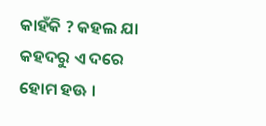କାହଁକି ? କହଲ ଯା କହଦରୁ ଏ ଦରେ ହୋମ ହଊ ।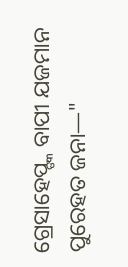ଗ୍ରେସାହେପ୍ଙ୍କ ବାପୀ ଯଜମାନ ପୁରେହତ ଜନା—"